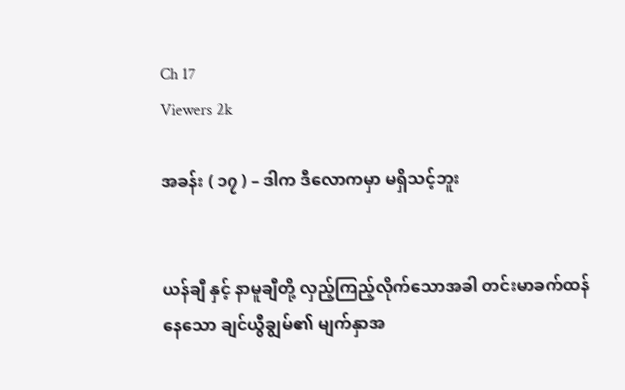Ch 17
Viewers 2k

အခန်း ( ၁၇ ) – ဒါက ဒီလောကမှာ မရှိသင့်ဘူး


ယန်ချီ နှင့် နာမူချီတို့ လှည့်ကြည့်လိုက်သောအခါ တင်းမာခက်ထန်နေသော ချင်ယွီချွမ်၏ မျက်နှာအ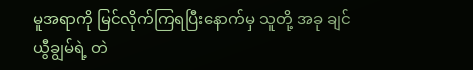မူအရာကို မြင်လိုက်ကြရပြီးနောက်မှ သူတို့ အခု ချင်ယွီချွမ်ရဲ့ တဲ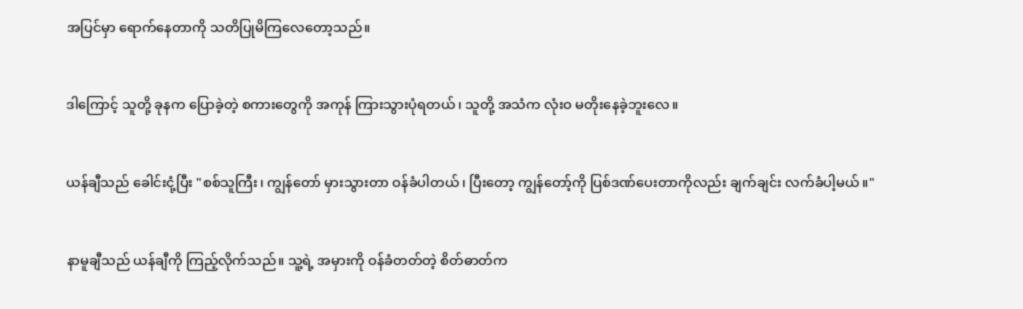အပြင်မှာ ရောက်နေတာကို သတိပြုမိကြလေတော့သည်။


ဒါကြောင့် သူတို့ ခုနက ပြောခဲ့တဲ့ စကားတွေကို အကုန် ကြားသွားပုံရတယ်၊ သူတို့ အသံက လုံးဝ မတိုးနေခဲ့ဘူးလေ။


ယန်ချီသည် ခေါင်းငုံ့ပြီး "စစ်သူကြီး၊ ကျွန်တော် မှားသွားတာ ဝန်ခံပါတယ်၊ ပြီးတော့ ကျွန်တော့်ကို ပြစ်ဒဏ်ပေးတာကိုလည်း ချက်ချင်း လက်ခံပါ့မယ်။"


နာမူချီသည် ယန်ချီကို ကြည့်လိုက်သည်။ သူ့ရဲ့ အမှားကို ဝန်ခံတတ်တဲ့ စိတ်ဓာတ်က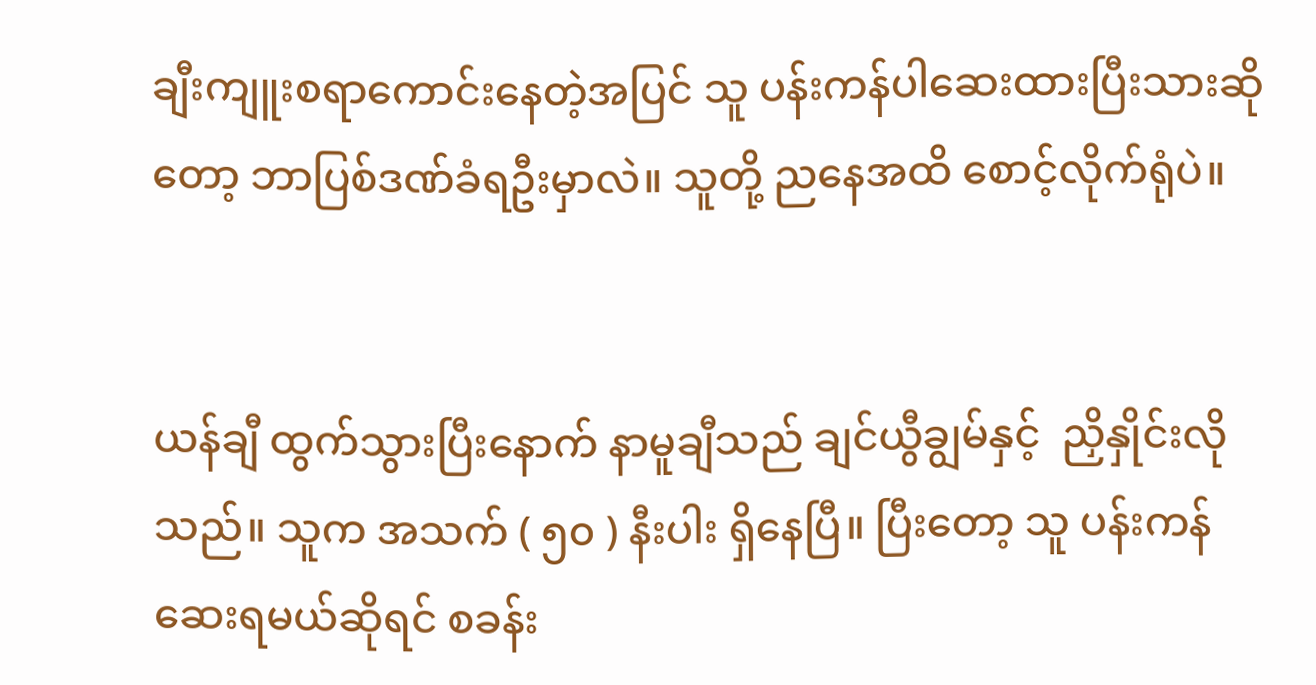ချီးကျူးစရာကောင်းနေတဲ့အပြင် သူ ပန်းကန်ပါဆေးထားပြီးသားဆိုတော့ ဘာပြစ်ဒဏ်ခံရဦးမှာလဲ။ သူတို့ ညနေအထိ စောင့်လိုက်ရုံပဲ။


ယန်ချီ ထွက်သွားပြီးနောက် နာမူချီသည် ချင်ယွီချွမ်နှင့်  ညှိနှိုင်းလိုသည်။ သူက အသက် ( ၅၀ ) နီးပါး ရှိနေပြီ။ ပြီးတော့ သူ ပန်းကန်ဆေးရမယ်ဆိုရင် စခန်း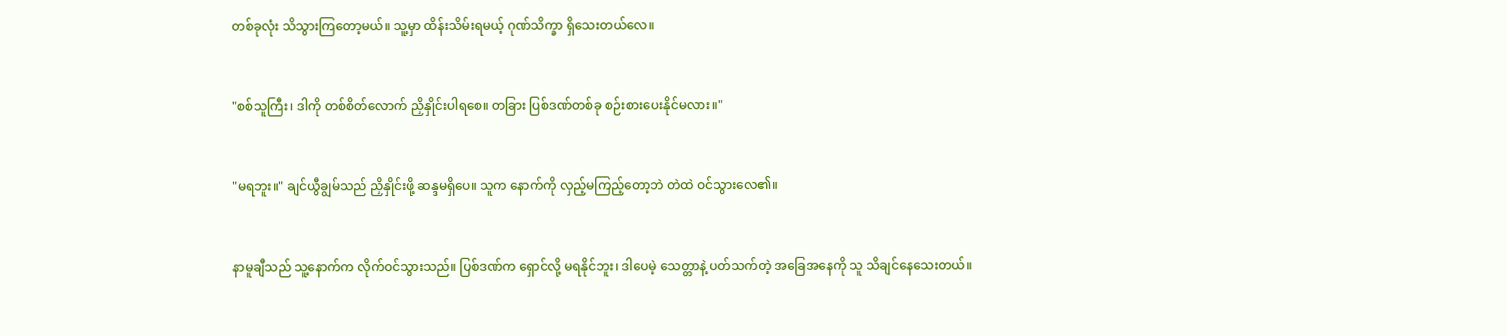တစ်ခုလုံး သိသွားကြတော့မယ်။ သူ့မှာ ထိန်းသိမ်းရမယ့် ဂုဏ်သိက္ခာ ရှိသေးတယ်လေ။


"စစ်သူကြီး၊ ဒါကို တစ်စိတ်လောက် ညှိနှိုင်းပါရစေ။ တခြား ပြစ်ဒဏ်တစ်ခု စဉ်းစားပေးနိုင်မလား။"


"မရဘူး။" ချင်ယွီချွမ်သည် ညှိနှိုင်းဖို့ ဆန္ဒမရှိပေ။ သူက နောက်ကို လှည့်မကြည့်တော့ဘဲ တဲထဲ ဝင်သွားလေ၏။


နာမူချီသည် သူ့နောက်က လိုက်ဝင်သွားသည်။ ပြစ်ဒဏ်က ရှောင်လို့ မရနိုင်ဘူး၊ ဒါပေမဲ့ သေတ္တာနဲ့ ပတ်သက်တဲ့ အခြေအနေကို သူ သိချင်နေသေးတယ်။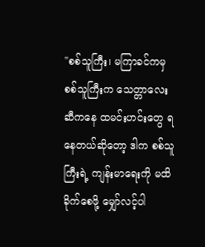"စစ်သူကြီး၊ မကြာခင်ကမှ စစ်သူကြီးက သေတ္တာလေးဆီကနေ ထမင်းဟင်းတွေ ရနေတယ်ဆိုတော့ ဒါက စစ်သူကြီးရဲ့ ကျန်းမာရေးကို မထိခိုက်စေဖို့ မျှော်လင့်ပါ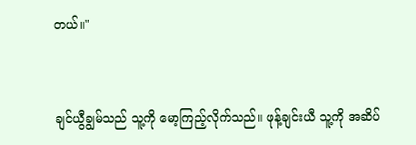တယ်။"


ချင်ယွီချွမ်သည် သူ့ကို မော့ကြည့်လိုက်သည်။ ဖုန့်ချင်းယီ သူ့ကို အဆိပ်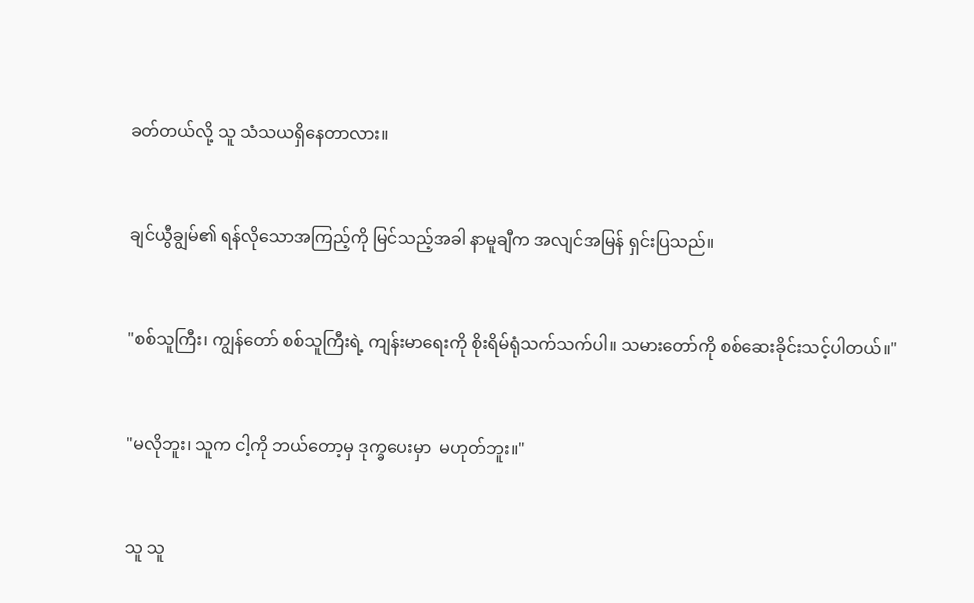ခတ်တယ်လို့ သူ သံသယရှိနေတာလား။


ချင်ယွီချွမ်၏ ရန်လိုသောအကြည့်ကို မြင်သည့်အခါ နာမူချီက အလျင်အမြန် ရှင်းပြသည်။


"စစ်သူကြီး၊ ကျွန်တော် စစ်သူကြီးရဲ့ ကျန်းမာရေးကို စိုးရိမ်ရုံသက်သက်ပါ။ သမားတော်ကို စစ်ဆေးခိုင်းသင့်ပါတယ်။"


"မလိုဘူး၊ သူက ငါ့ကို ဘယ်တော့မှ ဒုက္ခပေးမှာ  မဟုတ်ဘူး။"


သူ သူ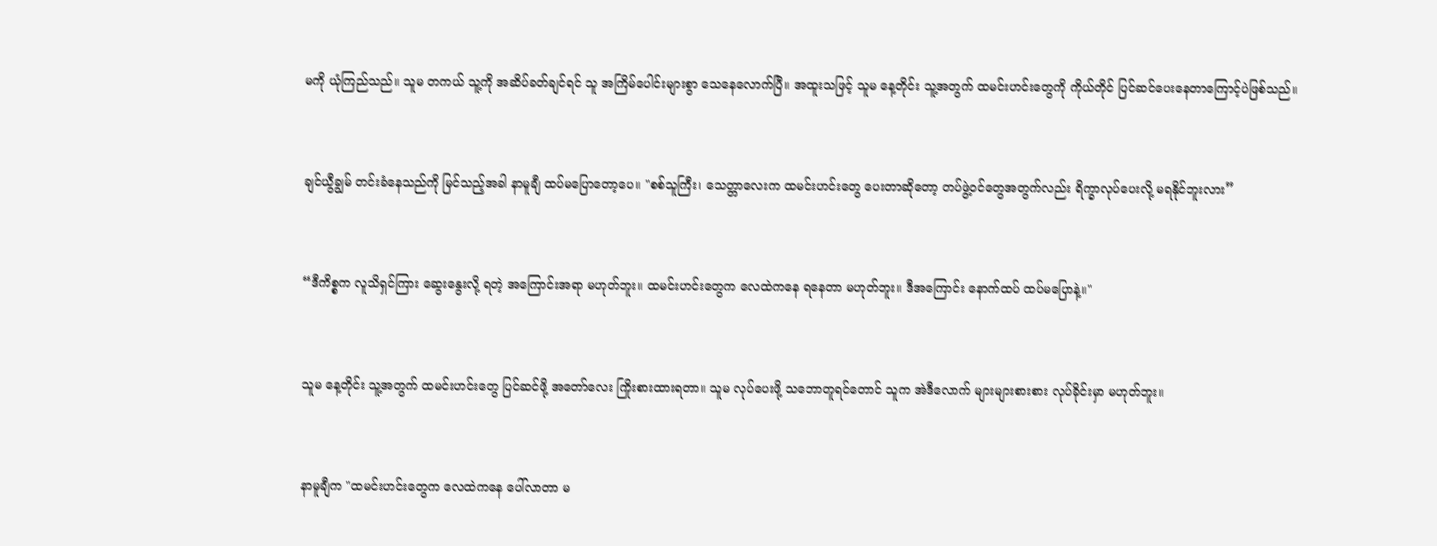မကို ယုံကြည်သည်‌။ သူမ တကယ် သူ့ကို အဆိပ်ခတ်ချင်ရင် သူ အကြိမ်ပေါင်းများစွာ သေနေလောက်ပြီ။ အထူးသဖြင့် သူမ နေ့တိုင်း သူ့အတွက် ထမင်းဟင်းတွေကို ကိုယ်တိုင် ပြင်ဆင်ပေးနေတာကြောင့်ပဲဖြစ်သည်။


ချင်ယွီချွမ် တင်းခံနေသည်ကို မြင်သည့်အခါ နာမူချီ ထပ်မပြောတော့ပေ။ "စစ်သူကြီး၊ သေတ္တာလေးက ထမင်းဟင်းတွေ ပေးတာဆိုတော့ တပ်ဖွဲ့ဝင်တွေအတွက်လည်း ရိက္ခာလုပ်ပေးလို့ မရနိုင်ဘူးလား”


“ဒီကိစ္စက လူသိရှင်ကြား ဆွေးနွေးလို့ ရတဲ့ အကြောင်းအရာ မဟုတ်ဘူး။ ထမင်းဟင်းတွေက လေထဲကနေ ရနေတာ မဟုတ်ဘူး။ ဒီအကြောင်း နောက်ထပ် ထပ်မပြောနဲ့။"


သူမ နေ့တိုင်း သူ့အတွက် ထမင်းဟင်းတွေ ပြင်ဆင်ဖို့ အတော်လေး ကြိုးစားထားရတာ။ သူမ လုပ်ပေးဖို့ သဘောတူရင်တောင် သူက အဲဒီလောက် များများစားစား လုပ်ခိုင်းမှာ မဟုတ်ဘူး။


နာမူချီက "ထမင်းဟင်းတွေက လေထဲကနေ ပေါ်လာတာ မ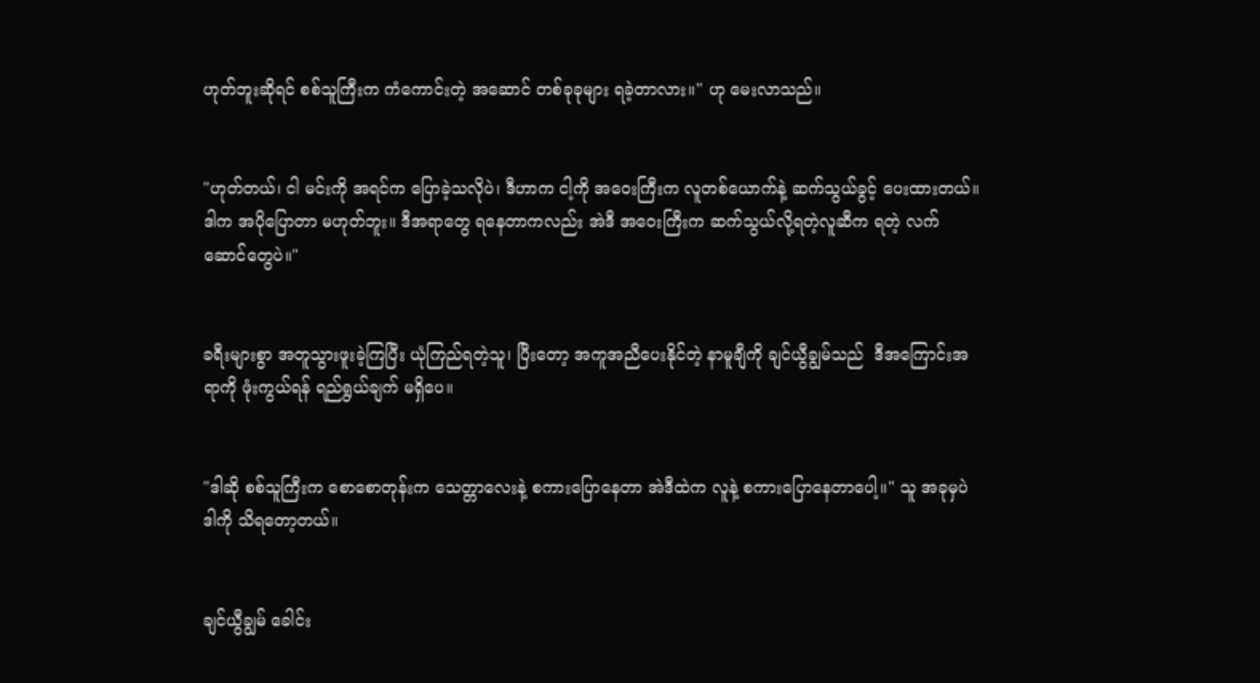ဟုတ်ဘူးဆိုရင် စစ်သူကြီးက ကံကောင်းတဲ့ အဆောင် တစ်ခုခုများ ရခဲ့တာလား။" ဟု မေးလာသည်။


"ဟုတ်တယ်၊ ငါ မင်းကို အရင်က ပြောခဲ့သလိုပဲ၊ ဒီဟာက ငါ့ကို အဝေးကြီးက လူတစ်ယောက်နဲ့ ဆက်သွယ်ခွင့် ပေးထားတယ်။ ဒါက အပိုပြောတာ မဟုတ်ဘူး။ ဒီအရာတွေ ရနေတာကလည်း အဲဒီ အဝေးကြီးက ဆက်သွယ်လို့ရတဲ့လူဆီက ရတဲ့ လက်ဆောင်တွေပဲ။"


ခရီးများစွာ အတူသွားဖူးခဲ့ကြပြီး ယုံကြည်ရတဲ့သူ၊ ပြီးတော့ အကူအညီပေးနိုင်တဲ့ နာမူချီကို ချင်ယွီချွမ်သည်  ဒီအကြောင်းအရာကို ဖုံးကွယ်ရန် ရည်ရွယ်ချက် မရှိပေ။


"ဒါဆို စစ်သူကြီးက စောစောတုန်းက သေတ္တာလေးနဲ့ စကားပြောနေတာ အဲဒီထဲက လူနဲ့ စကားပြောနေတာပေါ့။" သူ အခုမှပဲ ဒါကို သိရတော့တယ်။


ချင်ယွီချွမ် ခေါင်း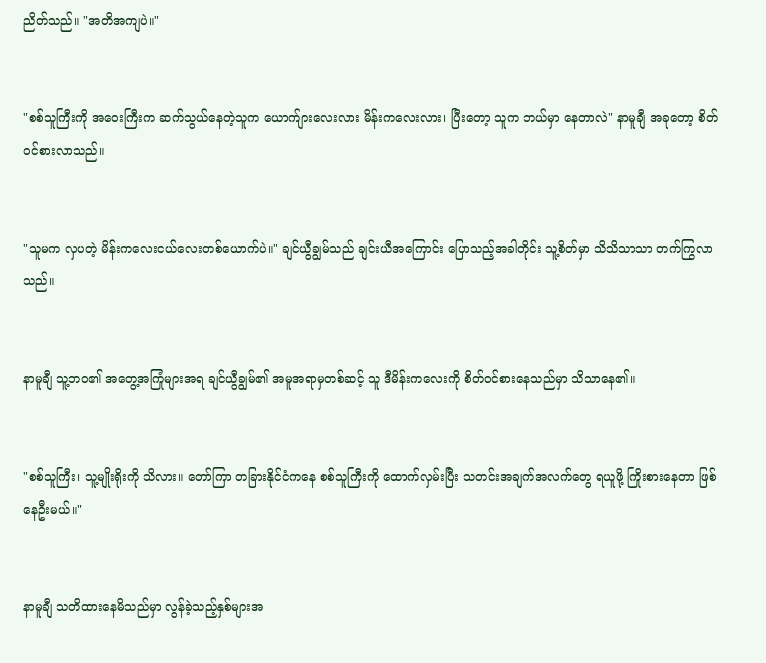ညိတ်သည်။ "အတိအကျပဲ။"


"စစ်သူကြီးကို အဝေးကြီးက ဆက်သွယ်နေတဲ့သူက ယောက်ျားလေးလား မိန်းကလေးလား၊ ပြီးတော့ သူက ဘယ်မှာ နေတာလဲ" နာမူချီ အခုတော့ စိတ်ဝင်စားလာသည်။


"သူမက လှပတဲ့ မိန်းကလေးငယ်လေးတစ်ယောက်ပဲ။" ချင်ယွီချွမ်သည် ချင်းယီအကြောင်း ပြောသည့်အခါတိုင်း သူ့စိတ်မှာ သိသိသာသာ တက်ကြွလာသည်။


နာမူချီ သူ့ဘဝ၏ အတွေ့အကြုံများအရ ချင်ယွီချွမ်၏ အမူအရာမှတစ်ဆင့် သူ ဒီမိန်းကလေးကို စိတ်ဝင်စားနေသည်မှာ သိသာနေ၏။


"စစ်သူကြီး၊ သူ့မျိုးရိုးကို သိလား။ တော်ကြာ‌ တခြားနိုင်ငံကနေ စစ်သူကြီးကို ထောက်လှမ်းပြီး သတင်းအချက်အလက်တွေ ရယူဖို့ ကြိုးစားနေတာ ဖြစ်နေဦးမယ်။"


နာမူချီ သတိထားနေမိသည်မှာ လွန်ခဲ့သည့်နှစ်များအ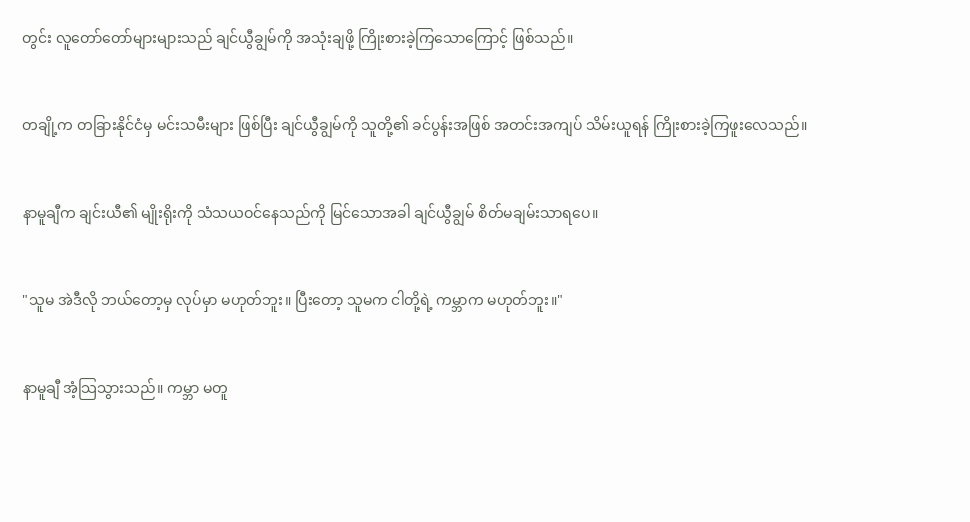တွင်း လူတော်တော်များများသည် ချင်ယွီချွမ်ကို အသုံးချဖို့ ကြိုးစားခဲ့ကြသောကြောင့် ဖြစ်သည်။


တချို့က တခြားနိုင်ငံမှ မင်းသမီးများ ဖြစ်ပြီး ချင်ယွီချွမ်ကို သူတို့၏ ခင်ပွန်းအဖြစ် အတင်းအကျပ် သိမ်းယူရန် ကြိုးစားခဲ့ကြဖူးလေသည်။


နာမူချီက ချင်းယီ၏ မျိုးရိုးကို သံသယဝင်နေသည်ကို မြင်သောအခါ ချင်ယွီချွမ် စိတ်မချမ်းသာရပေ။


"သူမ အဲဒီလို ဘယ်တော့မှ လုပ်မှာ မဟုတ်ဘူး။ ပြီးတော့ သူမက ငါတို့ရဲ့ ကမ္ဘာက မဟုတ်ဘူး။"


နာမူချီ အံ့သြသွားသည်။ ကမ္ဘာ မတူ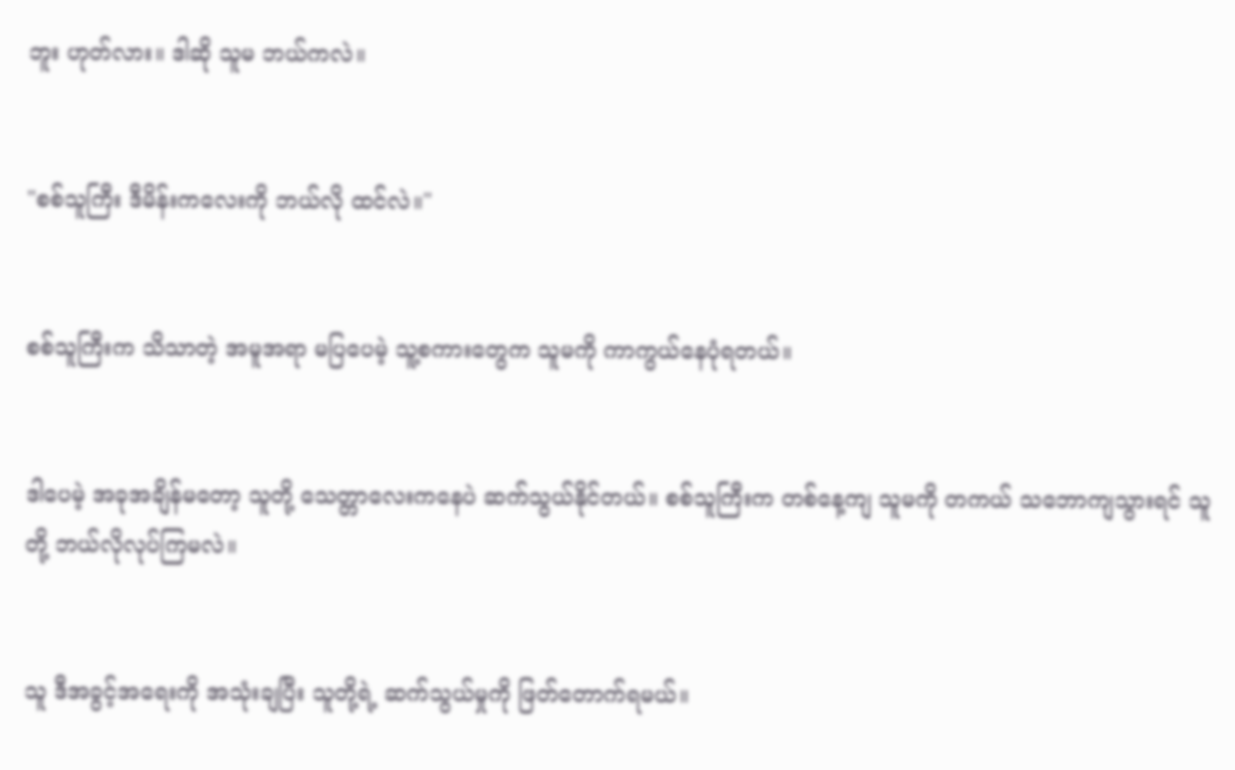ဘူး ဟုတ်လား။ ဒါဆို သူမ ဘယ်ကလဲ။


"စစ်သူကြီး ဒီမိန်းကလေးကို ဘယ်လို ထင်လဲ။"


စစ်သူကြီးက သိသာတဲ့ အမူအရာ မပြပေမဲ့ သူ့စကားတွေက သူမကို ကာကွယ်နေပုံရတယ်။


ဒါပေမဲ့ အခုအချိန်မတော့ သူတို့ သေတ္တာလေးကနေပဲ ဆက်သွယ်နိုင်တယ်။ စစ်သူကြီးက တစ်နေ့ကျ သူမကို တကယ် သဘောကျသွားရင် သူတို့ ဘယ်လိုလုပ်ကြမလဲ။


သူ ဒီအခွင့်အရေးကို အသုံးချပြီး သူတို့ရဲ့ ဆက်သွယ်မှုကို ဖြတ်တောက်ရမယ်။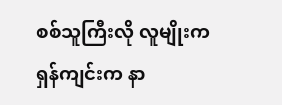စစ်သူကြီးလို လူမျိုးက ရှန်ကျင်းက နာ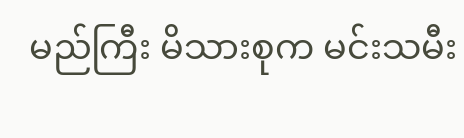မည်ကြီး မိသားစုက မင်းသမီး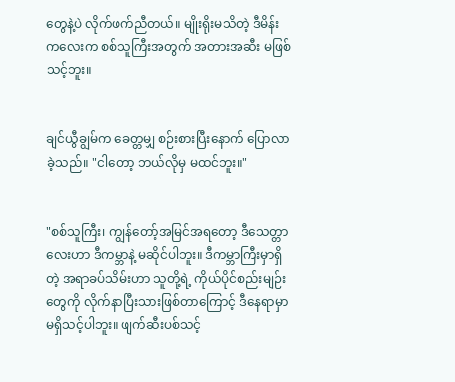တွေနဲ့ပဲ လိုက်ဖက်ညီတယ်။ မျိုးရိုးမသိတဲ့ ဒီမိန်းကလေးက စစ်သူကြီးအတွက် အတားအဆီး မဖြစ်သင့်ဘူး။


ချင်ယွီချွမ်က ခေတ္တမျှ စဉ်းစားပြီးနောက် ပြောလာခဲ့သည်။ "ငါတော့ ဘယ်လိုမှ မထင်ဘူး။"


"စစ်သူကြီး၊ ကျွန်တော့်အမြင်အရတော့ ဒီသေတ္တာလေးဟာ ဒီကမ္ဘာနဲ့ မဆိုင်ပါဘူး။ ဒီကမ္ဘာကြီးမှာရှိတဲ့ အရာခပ်သိမ်းဟာ သူတို့ရဲ့ ကိုယ်ပိုင်စည်းမျဉ်းတွေကို လိုက်နာပြီးသားဖြစ်တာကြောင့် ဒီနေရာမှာ မရှိသင့်ပါဘူး။ ဖျက်ဆီးပစ်သင့်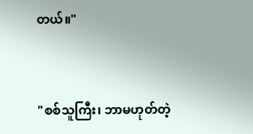တယ်။"


"စစ်သူကြီး၊ ဘာမဟုတ်တဲ့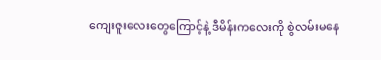ကျေးဇူးလေးတွေကြောင့်နဲ့ ဒီမိန်းကလေးကို စွဲလမ်းမနေ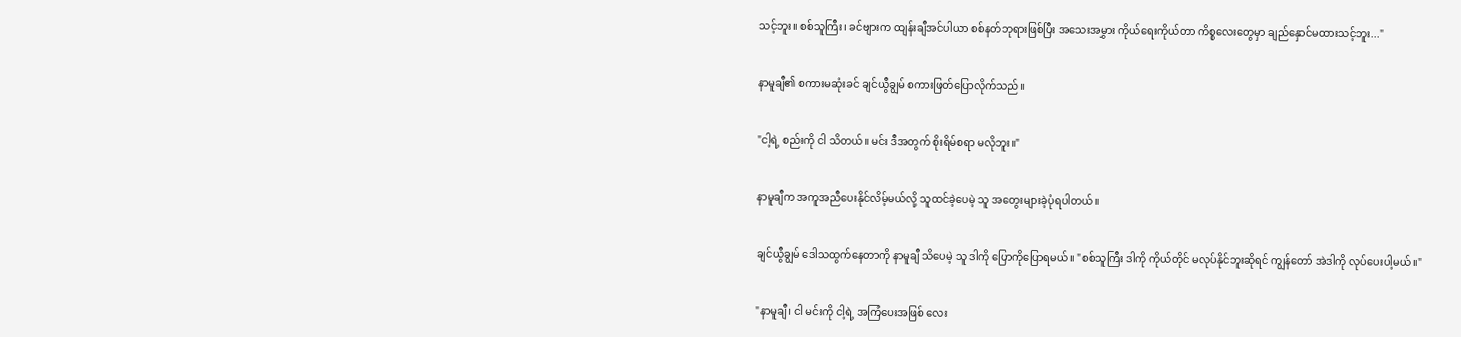သင့်ဘူး။ စစ်သူကြီး၊ ခင်ဗျားက ထျန်းချီအင်ပါယာ စစ်နတ်ဘုရားဖြစ်ပြီး အသေးအမွှား ကိုယ်ရေးကိုယ်တာ ကိစ္စလေးတွေမှာ ချည်နှောင်မထားသင့်ဘူး..."


နာမူချီ၏ စကားမဆုံးခင် ချင်ယွီချွမ် စကားဖြတ်ပြောလိုက်သည်။


"ငါ့ရဲ့ စည်းကို ငါ သိတယ်။ မင်း ဒီအတွက် စိုးရိမ်စရာ မလိုဘူး။"


နာမူချီက အကူအညီပေးနိုင်လိမ့်မယ်လို့ သူထင်ခဲ့ပေမဲ့ သူ အတွေးများခဲ့ပုံရပါတယ်။


ချင်ယွီချွမ် ဒေါသထွက်နေတာကို နာမူချီ သိပေမဲ့ သူ ဒါကို ပြောကိုပြောရမယ်။ "စစ်သူကြီး ဒါကို ကိုယ်တိုင် မလုပ်နိုင်ဘူးဆိုရင် ကျွန်တော် အဲဒါကို လုပ်ပေးပါ့မယ်။"


"နာမူချီ၊ ငါ မင်းကို ငါ့ရဲ့ အကြံပေးအဖြစ် လေး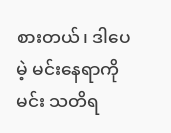စားတယ်၊ ဒါပေမဲ့ မင်းနေရာကို မင်း သတိရ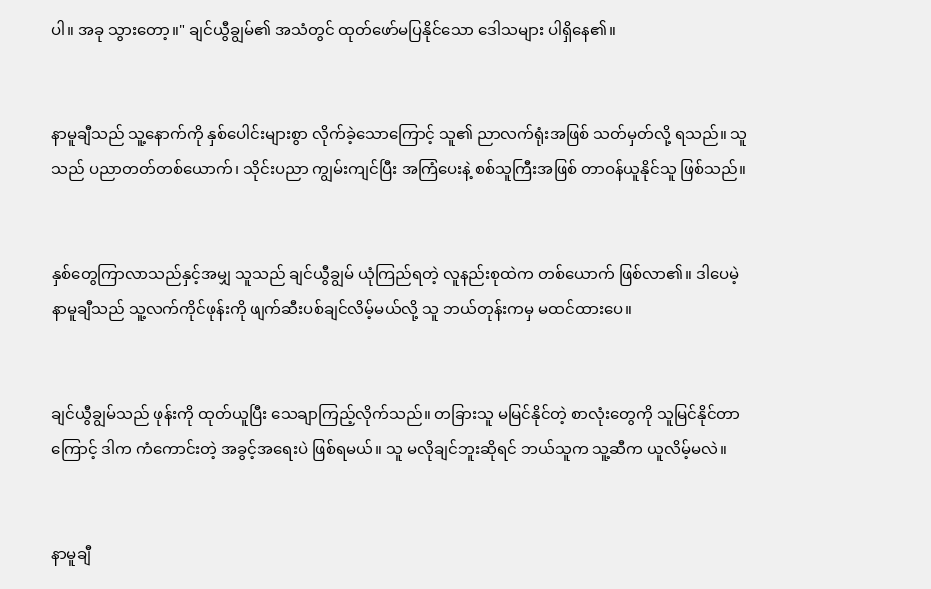ပါ။ အခု သွားတော့။" ချင်ယွီချွမ်၏ အသံတွင် ထုတ်ဖော်မပြနိုင်သော ဒေါသများ ပါရှိနေ၏။


နာမူချီသည် သူ့နောက်ကို နှစ်ပေါင်းများစွာ လိုက်ခဲ့သောကြောင့် သူ၏ ညာလက်ရုံးအဖြစ် သတ်မှတ်လို့ ရသည်။ သူသည် ပညာတတ်တစ်ယောက်၊ သိုင်းပညာ ကျွမ်းကျင်ပြီး အကြံပေးနဲ့ စစ်သူကြီးအဖြစ် တာဝန်ယူနိုင်သူ ဖြစ်သည်။


နှစ်တွေကြာလာသည်နှင့်အမျှ သူသည် ချင်ယွီချွမ် ယုံကြည်ရတဲ့ လူနည်းစုထဲက တစ်ယောက် ဖြစ်လာ၏။ ဒါပေမဲ့ နာမူချီသည် သူ့လက်ကိုင်ဖုန်းကို ဖျက်ဆီးပစ်ချင်လိမ့်မယ်လို့ သူ ဘယ်တုန်းကမှ မထင်ထားပေ။


ချင်ယွီချွမ်သည် ဖုန်းကို ထုတ်ယူပြီး သေချာကြည့်လိုက်သည်။ တခြားသူ မမြင်နိုင်တဲ့ စာလုံးတွေကို သူမြင်နိုင်တာကြောင့် ဒါက ကံကောင်းတဲ့ အခွင့်အရေးပဲ ဖြစ်ရမယ်။ သူ မလိုချင်ဘူးဆိုရင် ဘယ်သူက သူ့ဆီက ယူလိမ့်မလဲ။


နာမူချီ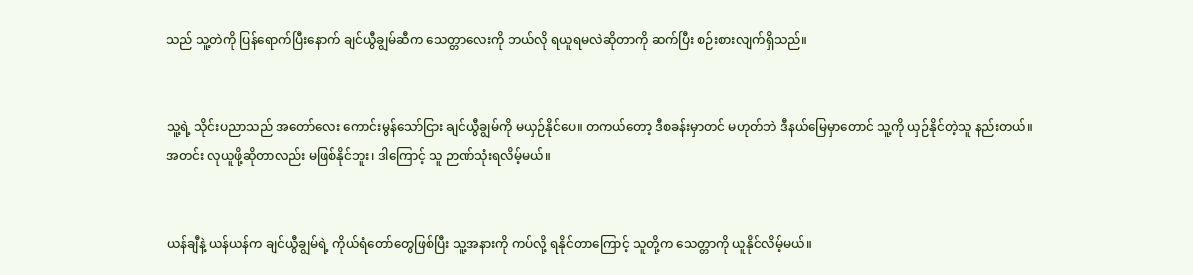သည် သူ့တဲကို ပြန်ရောက်ပြီးနောက် ချင်ယွီချွမ်ဆီက သေတ္တာလေးကို ဘယ်လို ရယူရမလဲဆိုတာကို ဆက်ပြီး စဉ်းစားလျက်ရှိသည်။


သူ့ရဲ့ သိုင်းပညာသည် အတော်လေး ကောင်းမွန်သော်ငြား ချင်ယွီချွမ်ကို မယှဉ်နိုင်ပေ။ တကယ်တော့ ဒီစခန်းမှာတင် မဟုတ်ဘဲ ဒီနယ်မြေမှာတောင် သူ့ကို ယှဉ်နိုင်တဲ့သူ နည်းတယ်။ အတင်း လုယူဖို့ဆိုတာလည်း မဖြစ်နိုင်ဘူး၊ ဒါကြောင့် သူ ဉာဏ်သုံးရလိမ့်မယ်။


ယန်ချီနဲ့ ယန်ယန်က ချင်ယွီချွမ်ရဲ့ ကိုယ်ရံတော်တွေဖြစ်ပြီး သူ့အနားကို ကပ်လို့ ရနိုင်တာကြောင့် သူတို့က သေတ္တာကို ယူနိုင်လိမ့်မယ်။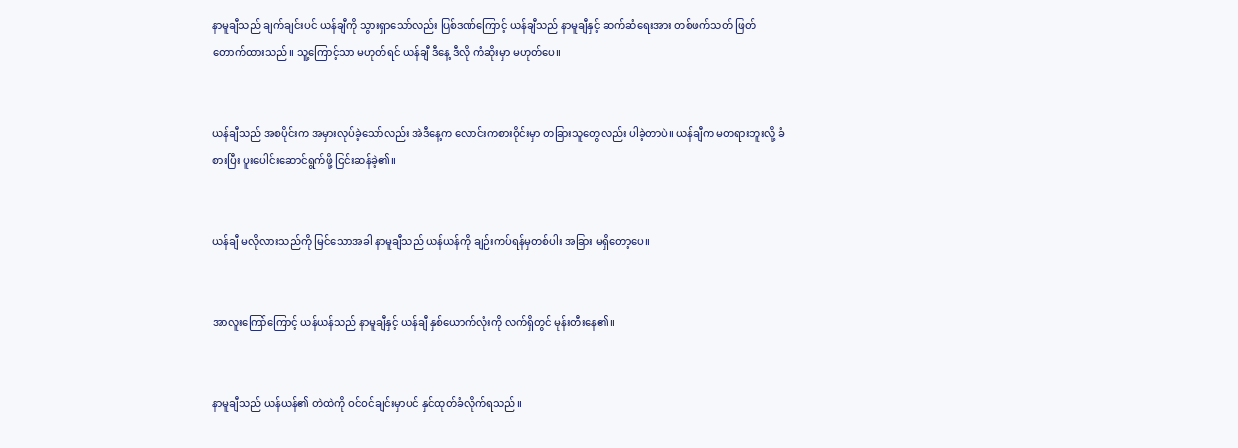နာမူချီသည် ချက်ချင်းပင် ယန်ချီကို သွားရှာသော်လည်း ပြစ်ဒဏ်ကြောင့် ယန်ချီသည် နာမူချီနှင့် ဆက်ဆံရေးအား တစ်ဖက်သတ် ဖြတ်တောက်ထားသည်။ သူ့ကြောင့်သာ မဟုတ်ရင် ယန်ချီ ဒီနေ့ ဒီလို ကံဆိုးမှာ မဟုတ်ပေ။


ယန်ချီသည် အစပိုင်းက အမှားလုပ်ခဲ့သော်လည်း အဲဒီနေ့က လောင်းကစားဝိုင်းမှာ တခြားသူတွေလည်း ပါခဲ့တာပဲ။ ယန်ချီက မတရားဘူးလို့ ခံစားပြီး ပူးပေါင်းဆောင်ရွက်ဖို့ ငြင်းဆန်ခဲ့၏။


ယန်ချီ မလိုလားသည်ကို မြင်သောအခါ နာမူချီသည် ယန်ယန်ကို ချဉ်းကပ်ရန်မှတစ်ပါး အခြား မရှိတော့ပေ။


အာလူးကြော်ကြောင့် ယန်ယန်သည် နာမူချီနှင့် ယန်ချီ နှစ်ယောက်လုံးကို လက်ရှိတွင် မုန်းတီးနေ၏။


နာမူချီသည် ယန်ယန်၏ တဲထဲကို ဝင်ဝင်ချင်းမှာပင် နှင်ထုတ်ခံလိုက်ရသည်။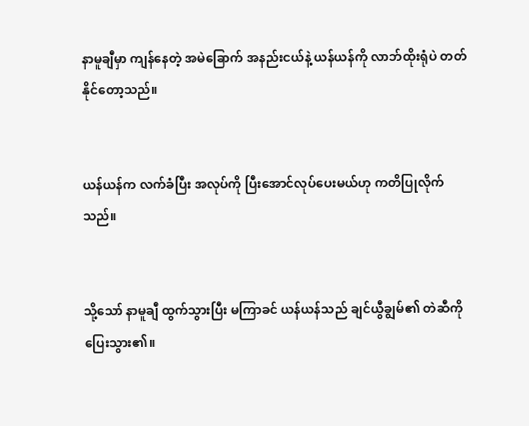နာမူချီမှာ ကျန်နေတဲ့ အမဲခြောက် အနည်းငယ်နဲ့ ယန်ယန်ကို လာဘ်ထိုးရုံပဲ တတ်နိုင်တော့သည်။


ယန်ယန်က လက်ခံပြီး အလုပ်ကို ပြီးအောင်လုပ်ပေးမယ်ဟု ကတိပြုလိုက်သည်။


သို့သော် နာမူချီ ထွက်သွားပြီး မကြာခင် ယန်ယန်သည် ချင်ယွီချွမ်၏ တဲဆီကို ပြေးသွား၏။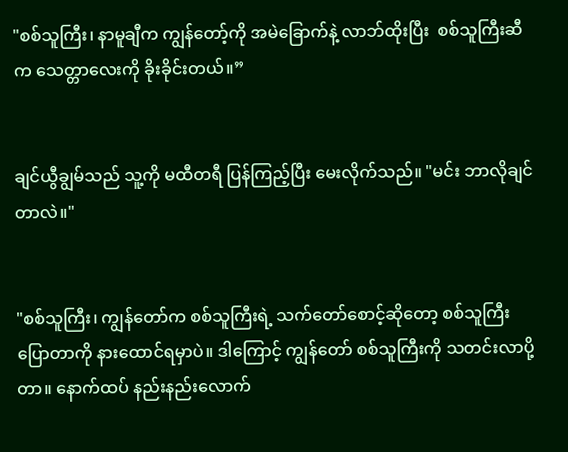"စစ်သူကြီး၊ နာမူချီက ကျွန်တော့်ကို အမဲခြောက်နဲ့ လာဘ်ထိုးပြီး  စစ်သူကြီးဆီက သေတ္တာလေးကို ခိုးခိုင်းတယ်။”


ချင်ယွီချွမ်သည် သူ့ကို မထီတရီ ပြန်ကြည့်ပြီး မေးလိုက်သည်။ "မင်း ဘာလိုချင်တာလဲ။"


"စစ်သူကြီး၊ ကျွန်တော်က စစ်သူကြီးရဲ့ သက်တော်စောင့်ဆိုတော့ စစ်သူကြီး ပြောတာကို နားထောင်ရမှာပဲ။ ဒါကြောင့် ကျွန်တော် စစ်သူကြီးကို သတင်းလာပို့တာ။ နောက်ထပ် နည်းနည်းလောက်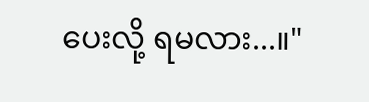ပေးလို့ ရမလား...။"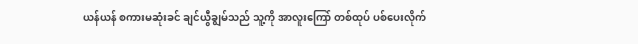ယန်ယန် စကားမဆုံးခင် ချင်ယွီချွမ်သည် သူ့ကို အာလူးကြော် တစ်ထုပ် ပစ်ပေးလိုက်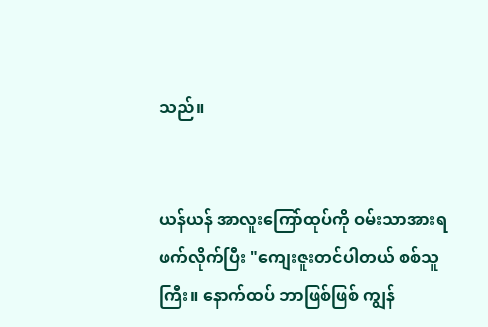သည်။


ယန်ယန် အာလူးကြော်ထုပ်ကို ဝမ်းသာအားရ ဖက်လိုက်ပြီး "ကျေးဇူးတင်ပါတယ် စစ်သူကြီး။ နောက်ထပ် ဘာဖြစ်ဖြစ် ကျွန်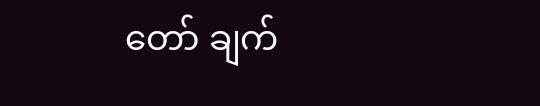တော် ချက်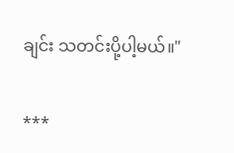ချင်း သတင်းပို့ပါ့မယ်။"

***